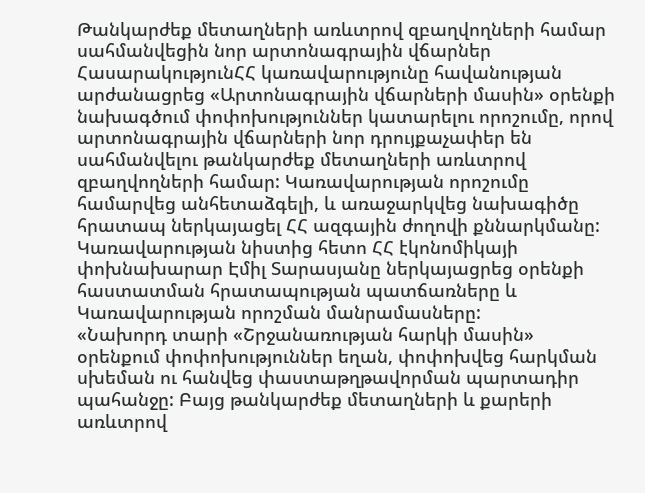Թանկարժեք մետաղների առևտրով զբաղվողների համար սահմանվեցին նոր արտոնագրային վճարներ
ՀասարակությունՀՀ կառավարությունը հավանության արժանացրեց «Արտոնագրային վճարների մասին» օրենքի նախագծում փոփոխություններ կատարելու որոշումը, որով արտոնագրային վճարների նոր դրույքաչափեր են սահմանվելու թանկարժեք մետաղների առևտրով զբաղվողների համար: Կառավարության որոշումը համարվեց անհետաձգելի, և առաջարկվեց նախագիծը հրատապ ներկայացել ՀՀ ազգային ժողովի քննարկմանը:
Կառավարության նիստից հետո ՀՀ էկոնոմիկայի փոխնախարար Էմիլ Տարասյանը ներկայացրեց օրենքի հաստատման հրատապության պատճառները և Կառավարության որոշման մանրամասները:
«Նախորդ տարի «Շրջանառության հարկի մասին» օրենքում փոփոխություններ եղան, փոփոխվեց հարկման սխեման ու հանվեց փաստաթղթավորման պարտադիր պահանջը: Բայց թանկարժեք մետաղների և քարերի առևտրով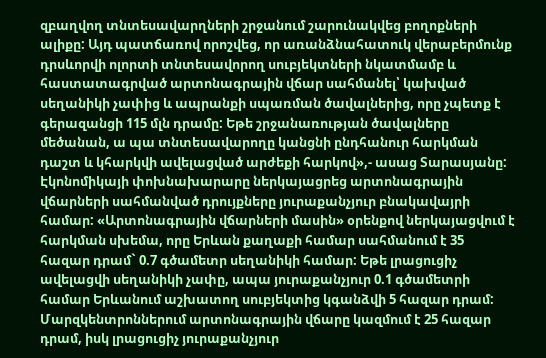զբաղվող տնտեսավարղների շրջանում շարունակվեց բողոքների ալիքը: Այդ պատճառով որոշվեց, որ առանձնահատուկ վերաբերմունք դրսևորվի ոլորտի տնտեսավորող սուբյեկտների նկատմամբ և հաստատագրված արտոնագրային վճար սահմանել՝ կախված սեղանիկի չափից և ապրանքի սպառման ծավալներից, որը չպետք է գերազանցի 115 մլն դրամը: Եթե շրջանառության ծավալները մեծանան, ա պա տնտեսավարողը կանցնի ընդհանուր հարկման դաշտ և կհարկվի ավելացված արժեքի հարկով»,- ասաց Տարասյանը:
Էկոնոմիկայի փոխնախարարը ներկայացրեց արտոնագրային վճարների սահմանված դրույքները յուրաքանչյուր բնակավայրի համար: «Արտոնագրային վճարների մասին» օրենքով ներկայացվում է հարկման սխեմա, որը Երևան քաղաքի համար սահմանում է 35 հազար դրամ` 0.7 գծամետր սեղանիկի համար: Եթե լրացուցիչ ավելացվի սեղանիկի չափը, ապա յուրաքանչյուր 0.1 գծամետրի համար Երևանում աշխատող սուբյեկտից կգանձվի 5 հազար դրամ: Մարզկենտրոններում արտոնագրային վճարը կազմում է 25 հազար դրամ, իսկ լրացուցիչ յուրաքանչյուր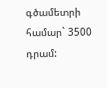գծամետրի համար` 3500 դրամ: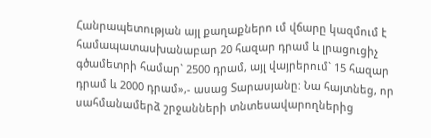Հանրապետության այլ քաղաքներո ւմ վճարը կազմում է համապատասխանաբար 20 հազար դրամ և լրացուցիչ գծամետրի համար` 2500 դրամ, այլ վայրերում` 15 հազար դրամ և 2000 դրամ»,- ասաց Տարասյանը: Նա հայտնեց, որ սահմանամերձ շրջանների տնտեսավարողներից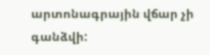արտոնագրային վճար չի գանձվի: